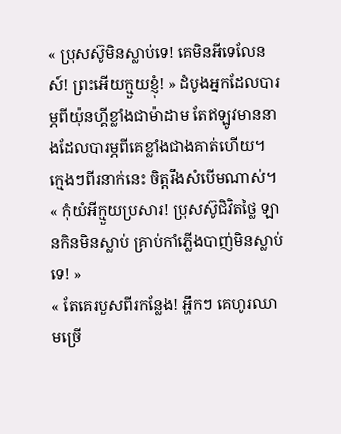« ប្រុសស៊ូមិនស្លាប់ទេ! គេមិនអីទេលែនស៍! ព្រះអើយក្មួយខ្ញុំ! » ដំបូងអ្នកដែលបារម្ភពីយ៉ុនហ្គីខ្លាំងជាម៉ាដាម តែឥឡូវមាននាងដែលបារម្ភពីគេខ្លាំងជាងគាត់ហើយ។ ក្មេងៗពីរនាក់នេះ ចិត្តរឹងសំបើមណាស់។
« កុំយំអីក្មួយប្រសារ! ប្រុសស៊ូជិវិតថ្លៃ ឡានកិនមិនស្លាប់ គ្រាប់កាំភ្លើងបាញ់មិនស្លាប់ទេ! »
« តែគេរបួសពីរកន្លែង! អ្ហឹកៗ គេហូរឈាមច្រើ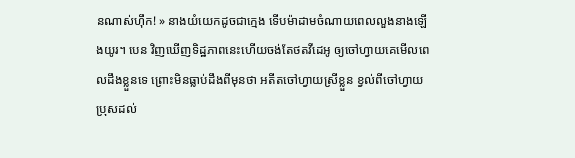នណាស់ហ៊ឹក! » នាងយំយេកដូចជាក្មេង ទើបម៉ាដាមចំណាយពេលលួងនាងឡើងយូរ។ បេន វិញឃើញទិដ្ឋភាពនេះហើយចង់តែថតវីដេអូ ឲ្យចៅហ្វាយគេមើលពេលដឹងខ្លួនទេ ព្រោះមិនធ្លាប់ដឹងពីមុនថា អតីតចៅហ្វាយស្រីខ្លួន ខ្វល់ពីចៅហ្វាយប្រុសដល់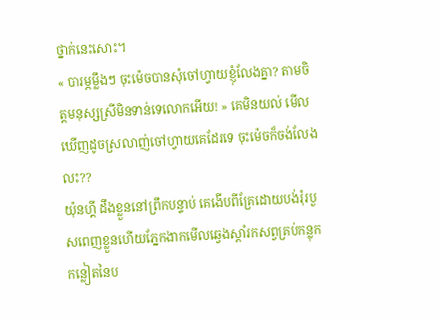ថ្នាក់នេះសោះ។
« បារម្ភម្លឹងៗ ចុះម៉េចបានសុំចៅហ្វាយខ្ញុំលែងគ្នា? តាមចិត្តមនុស្សស្រីមិនទាន់ទេលោកអើយ! » គេមិនយល់ មើលឃើញដូចស្រលាញ់ចៅហ្វាយគេដែរទេ ចុះម៉េចក៏ចង់លែងលះ??
យ៉ុនហ្គី ដឹងខ្លួននៅព្រឹកបន្ទាប់ គេងើបពីគ្រែដោយបង់រុំរបួសពេញខ្លួនហើយភ្នែកងាកមើលឆ្វេងស្តាំរកសព្វគ្រប់កន្លុកកន្លៀតនៃប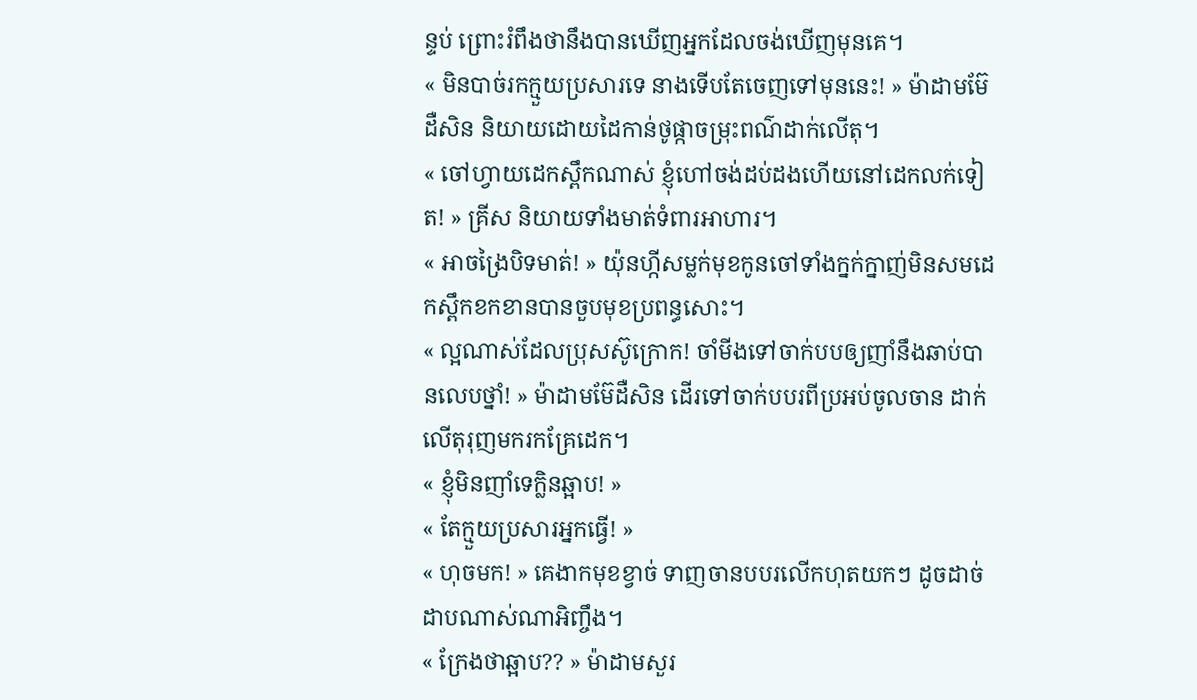ន្ទប់ ព្រោះរំពឹងថានឹងបានឃើញអ្នកដែលចង់ឃើញមុនគេ។
« មិនបាច់រកក្មួយប្រសារទេ នាងទើបតែចេញទៅមុននេះ! » ម៉ាដាមម៊ែដឺសិន និយាយដោយដៃកាន់ថូផ្កាចម្រុះពណ៌ដាក់លើតុ។
« ចៅហ្វាយដេកស្ពឹកណាស់ ខ្ញុំហៅចង់ដប់ដងហើយនៅដេកលក់ទៀត! » គ្រីស និយាយទាំងមាត់ទំពារអាហារ។
« អាចង្រៃបិទមាត់! » យ៉ុនហ្កីសម្លក់មុខកូនចៅទាំងក្នក់ក្នាញ់មិនសមដេកស្ពឹកខកខានបានចួបមុខប្រពន្ធសោះ។
« ល្អណាស់ដែលប្រុសស៊ូក្រោក! ចាំមីងទៅចាក់បបឲ្យញាំនឹងឆាប់បានលេបថ្នាំ! » ម៉ាដាមម៊ែដឺសិន ដើរទៅចាក់បបរពីប្រអប់ចូលចាន ដាក់លើតុរុញមករកគ្រែដេក។
« ខ្ញុំមិនញាំទេក្លិនឆ្អាប! »
« តែក្មួយប្រសារអ្នកធ្វើ! »
« ហុចមក! » គេងាកមុខខ្វាច់ ទាញចានបបរលើកហុតយកៗ ដូចដាច់ដាបណាស់ណាអិញ្ចឹង។
« ក្រែងថាឆ្អាប?? » ម៉ាដាមសួរ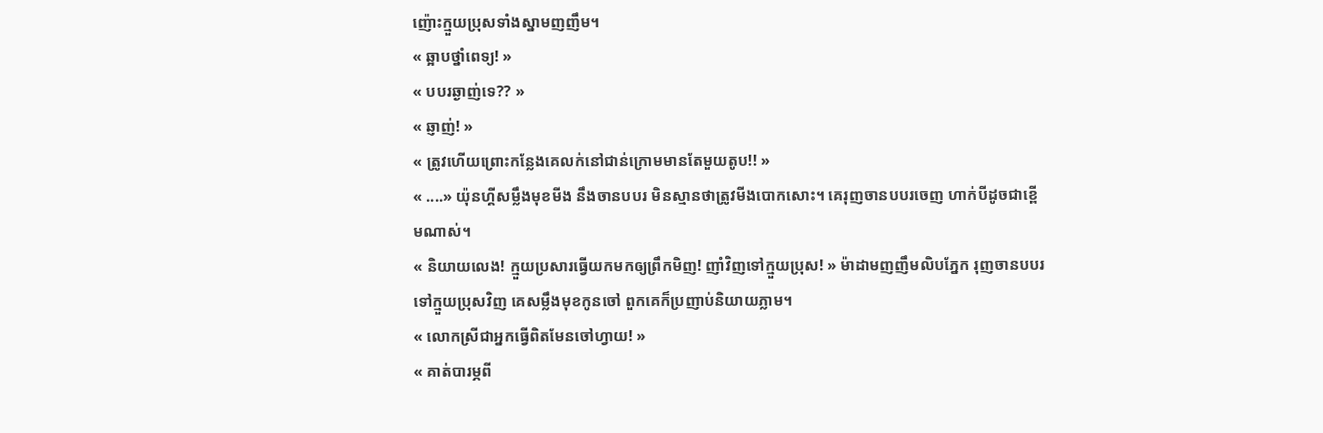ញ៉ោះក្មួយប្រុសទាំងស្នាមញញឹម។
« ឆ្អាបថ្នាំពេទ្យ! »
« បបរឆ្ងាញ់ទេ?? »
« ឆ្ញាញ់! »
« ត្រូវហើយព្រោះកន្លែងគេលក់នៅជាន់ក្រោមមានតែមួយតូប!! »
« ....» យ៉ុនហ្គីសម្លឹងមុខមីង នឹងចានបបរ មិនស្មានថាត្រូវមីងបោកសោះ។ គេរុញចានបបរចេញ ហាក់បីដូចជាខ្ពើមណាស់។
« និយាយលេង! ក្មួយប្រសារធ្វើយកមកឲ្យព្រឹកមិញ! ញាំវិញទៅក្មួយប្រុស! » ម៉ាដាមញញឹមលិបភ្នែក រុញចានបបរទៅក្មួយប្រុសវិញ គេសម្លឹងមុខកូនចៅ ពួកគេក៏ប្រញាប់និយាយភ្លាម។
« លោកស្រីជាអ្នកធ្វើពិតមែនចៅហ្វាយ! »
« គាត់បារម្ភពី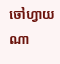ចៅហ្វាយណា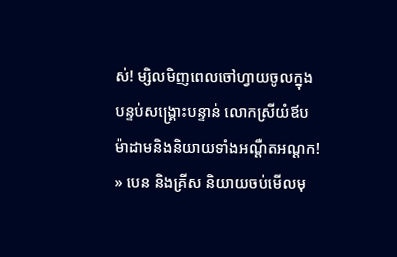ស់! ម្សិលមិញពេលចៅហ្វាយចូលក្នុងបន្ទប់សង្រ្គោះបន្ទាន់ លោកស្រីយំឪបម៉ាដាមនិងនិយាយទាំងអណ្តឺតអណ្តក! » បេន និងគ្រីស និយាយចប់មើលមុ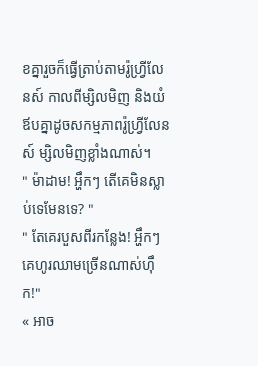ខគ្នារួចក៏ធ្វើត្រាប់តាមរ៉ូហ្វ្រីលែនស៍ កាលពីម្សិលមិញ និងយំឪបគ្នាដូចសកម្មភាពរ៉ូហ្វ្រីលែនស៍ ម្សិលមិញខ្លាំងណាស់។
" ម៉ាដាម! អ្ហឹកៗ តើគេមិនស្លាប់ទេមែនទេ? "
" តែគេរបួសពីរកន្លែង! អ្ហឹកៗ គេហូរឈាមច្រើនណាស់ហ៊ឹក!"
« អាច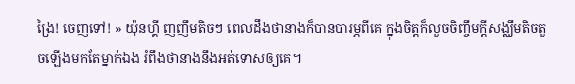ង្រៃ! ចេញទៅ! » យ៉ុនហ្គី ញញឹមតិចៗ ពេលដឹងថានាងក៏បានបារម្ភពីគេ ក្នុងចិត្តក៏លួចចិញ្ចឹមក្តីសង្ឈឹមតិចតួចឡើងមកតែម្នាក់ឯង រំពឹងថានាងនឹងអត់ទោសឲ្យគេ។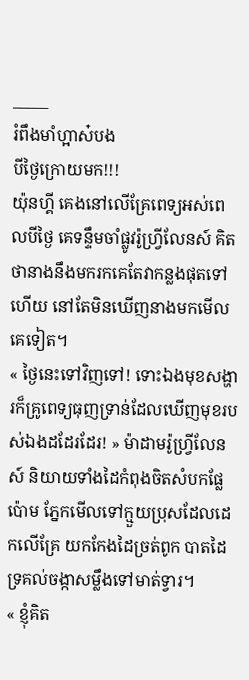_____
រំពឹងមាំហ្អាស៎បង
បីថ្ងៃក្រោយមក!!!
យ៉ុនហ្គី គេងនៅលើគ្រែពេទ្យអស់ពេលបីថ្ងៃ គេទន្ទឹមចាំផ្លូវរ៉ូហ្វ្រីលែនស៍ គិតថានាងនឹងមករកគេតែវាកន្លងផុតទៅហើយ នៅតែមិនឃើញនាងមកមើលគេទៀត។
« ថ្ងៃនេះទៅវិញទៅ! ទោះឯងមុខសង្ហារក៏គ្រូពេទ្យធុញទ្រាន់ដែលឃើញមុខរបស់ឯងដដែរដែរ! » ម៉ាដាមរ៉ូហ្វ្រីលែនស៍ និយាយទាំងដៃកំពុងចិតសំបកផ្លែប៉ោម ភ្នែកមើលទៅក្មួយប្រុសដែលដេកលើគ្រែ យកកែងដៃច្រត់ពូក បាតដៃទ្រគល់ចង្កាសម្លឹងទៅមាត់ទ្វារ។
« ខ្ញុំគិត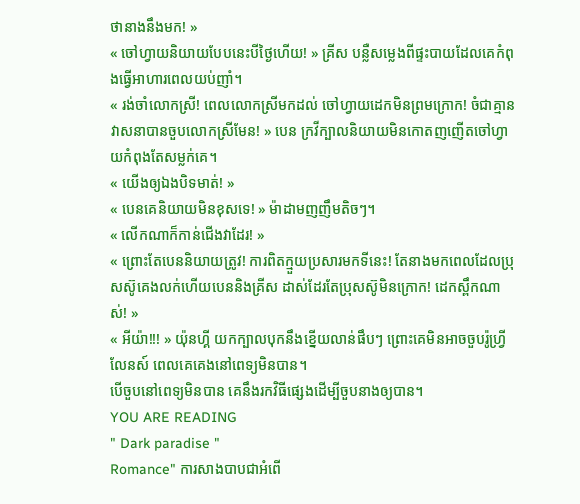ថានាងនឹងមក! »
« ចៅហ្វាយនិយាយបែបនេះបីថ្ងៃហើយ! » គ្រីស បន្លឺសម្លេងពីផ្ទះបាយដែលគេកំពុងធ្វើអាហារពេលយប់ញាំ។
« រង់ចាំលោកស្រី! ពេលលោកស្រីមកដល់ ចៅហ្វាយដេកមិនព្រមក្រោក! ចំជាគ្មានវាសនាបានចួបលោកស្រីមែន! » បេន ក្រវីក្បាលនិយាយមិនកោតញញើតចៅហ្វាយកំពុងតែសម្លក់គេ។
« យើងឲ្យឯងបិទមាត់! »
« បេនគេនិយាយមិនខុសទេ! » ម៉ាដាមញញឹមតិចៗ។
« លើកណាក៏កាន់ជើងវាដែរ! »
« ព្រោះតែបេននិយាយត្រូវ! ការពិតក្មួយប្រសារមកទីនេះ! តែនាងមកពេលដែលប្រុសស៊ូគេងលក់ហើយបេននិងគ្រីស ដាស់ដែរតែប្រុសស៊ូមិនក្រោក! ដេកស្ពឹកណាស់! »
« អីយ៉ា!!! » យ៉ុនហ្គី យកក្បាលបុកនឹងខ្នើយលាន់ផឹបៗ ព្រោះគេមិនអាចចួបរ៉ូហ្វ្រីលែនស៍ ពេលគេគេងនៅពេទ្យមិនបាន។
បើចួបនៅពេទ្យមិនបាន គេនឹងរកវិធីផ្សេងដើម្បីចួបនាងឲ្យបាន។
YOU ARE READING
" Dark paradise "
Romance" ការសាងបាបជាអំពើ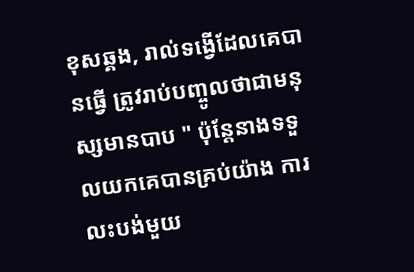ខុសឆ្គង, រាល់ទង្វើដែលគេបានធ្វើ ត្រូវរាប់បញ្ចូលថាជាមនុស្សមានបាប " ប៉ុន្តែនាងទទួលយកគេបានគ្រប់យ៉ាង ការលះបង់មួយ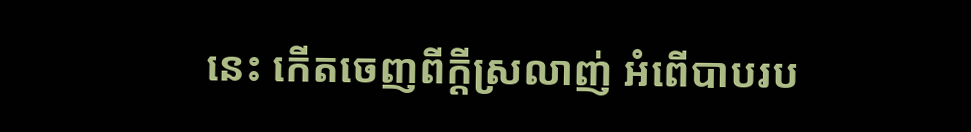នេះ កើតចេញពីក្តីស្រលាញ់ អំពើបាបរប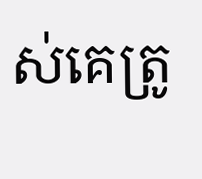ស់គេត្រូ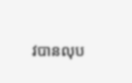វបានលុប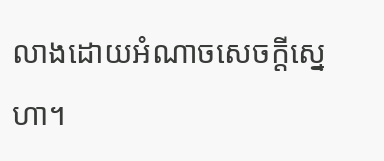លាងដោយអំណាចសេចក្តីស្នេហា។